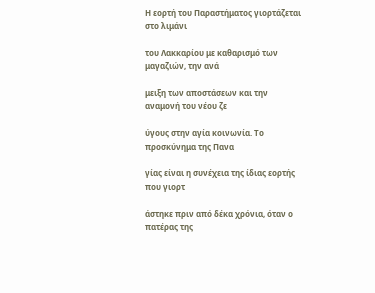Η εορτή του Παραστήματος γιορτάζεται στο λιμάνι

του Λακκαρίου με καθαρισμό των μαγαζιών, την ανά

μειξη των αποστάσεων και την αναμονή του νέου ζε

ύγους στην αγία κοινωνία. Το προσκύνημα της Πανα

γίας είναι η συνέχεια της ίδιας εορτής που γιορτ

άστηκε πριν από δέκα χρόνια, όταν ο πατέρας της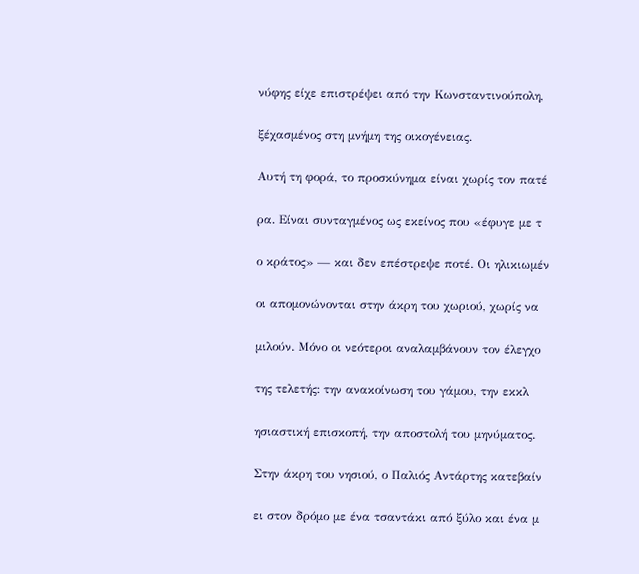νύφης είχε επιστρέψει από την Κωνσταντινούπολη,

ξέχασμένος στη μνήμη της οικογένειας.

Αυτή τη φορά, το προσκύνημα είναι χωρίς τον πατέ

ρα. Είναι συνταγμένος ως εκείνος που «έφυγε με τ

ο κράτος» — και δεν επέστρεψε ποτέ. Οι ηλικιωμέν

οι απομονώνονται στην άκρη του χωριού, χωρίς να

μιλούν. Μόνο οι νεότεροι αναλαμβάνουν τον έλεγχο

της τελετής: την ανακοίνωση του γάμου, την εκκλ

ησιαστική επισκοπή, την αποστολή του μηνύματος.

Στην άκρη του νησιού, ο Παλιός Αντάρτης κατεβαίν

ει στον δρόμο με ένα τσαντάκι από ξύλο και ένα μ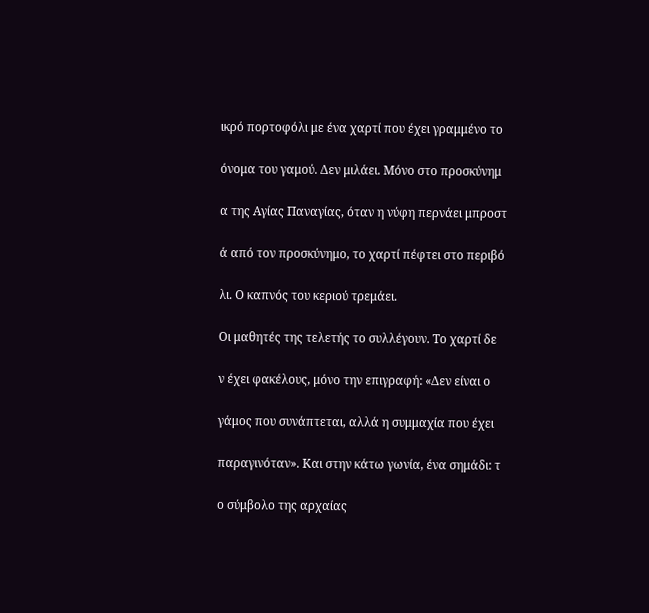ικρό πορτοφόλι με ένα χαρτί που έχει γραμμένο το

όνομα του γαμού. Δεν μιλάει. Μόνο στο προσκύνημ

α της Αγίας Παναγίας, όταν η νύφη περνάει μπροστ

ά από τον προσκύνημο, το χαρτί πέφτει στο περιβό

λι. Ο καπνός του κεριού τρεμάει.

Οι μαθητές της τελετής το συλλέγουν. Το χαρτί δε

ν έχει φακέλους, μόνο την επιγραφή: «Δεν είναι ο

γάμος που συνάπτεται, αλλά η συμμαχία που έχει

παραγινόταν». Και στην κάτω γωνία, ένα σημάδι: τ

ο σύμβολο της αρχαίας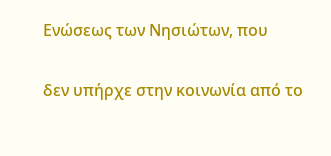Ενώσεως των Νησιώτων, που

δεν υπήρχε στην κοινωνία από το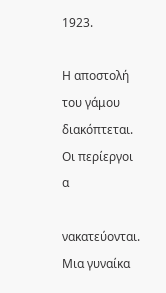1923.

Η αποστολή του γάμου διακόπτεται. Οι περίεργοι α

νακατεύονται. Μια γυναίκα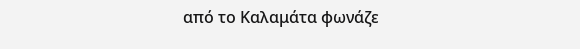από το Καλαμάτα φωνάζε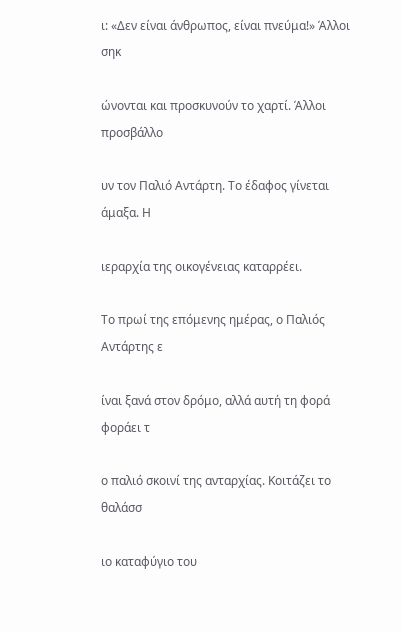ι: «Δεν είναι άνθρωπος, είναι πνεύμα!» Άλλοι σηκ

ώνονται και προσκυνούν το χαρτί. Άλλοι προσβάλλο

υν τον Παλιό Αντάρτη. Το έδαφος γίνεται άμαξα. Η

ιεραρχία της οικογένειας καταρρέει.

Το πρωί της επόμενης ημέρας, ο Παλιός Αντάρτης ε

ίναι ξανά στον δρόμο, αλλά αυτή τη φορά φοράει τ

ο παλιό σκοινί της ανταρχίας. Κοιτάζει το θαλάσσ

ιο καταφύγιο του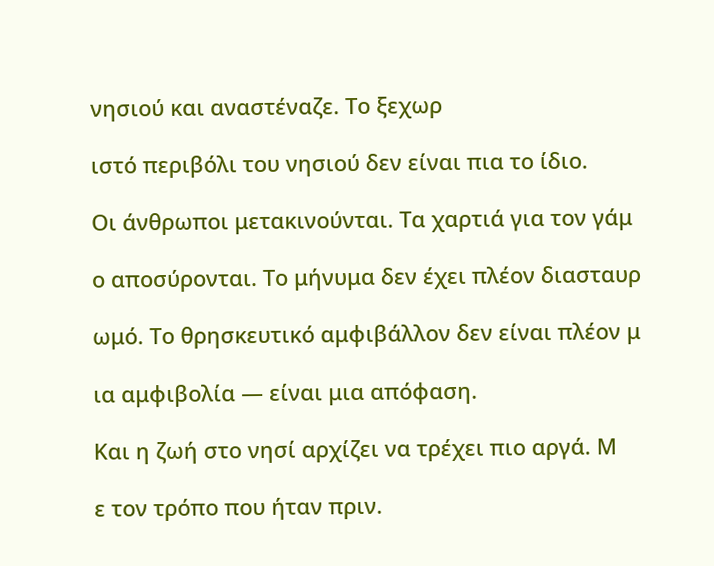νησιού και αναστέναζε. Το ξεχωρ

ιστό περιβόλι του νησιού δεν είναι πια το ίδιο.

Οι άνθρωποι μετακινούνται. Τα χαρτιά για τον γάμ

ο αποσύρονται. Το μήνυμα δεν έχει πλέον διασταυρ

ωμό. Το θρησκευτικό αμφιβάλλον δεν είναι πλέον μ

ια αμφιβολία — είναι μια απόφαση.

Και η ζωή στο νησί αρχίζει να τρέχει πιο αργά. Μ

ε τον τρόπο που ήταν πριν.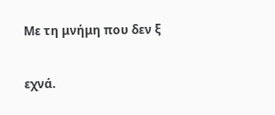Με τη μνήμη που δεν ξ

εχνά.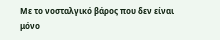Με το νοσταλγικό βάρος που δεν είναι μόνο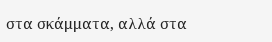στα σκάμματα, αλλά στα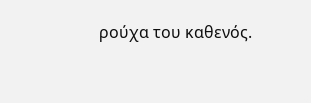ρούχα του καθενός.